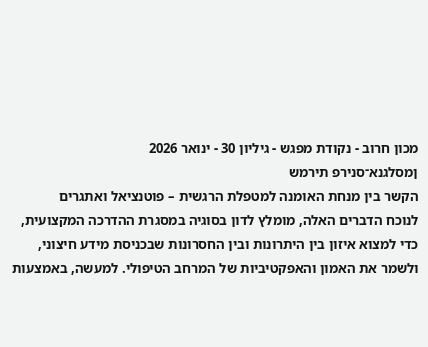מכון חרוב - נקודת מפגש - גיליון 30 - ינואר 2026
ןמסלגנא־סנירפ תירמש
הקשר בין מנחת האומנה למטפלת הרגשית – פוטנציאל ואתגרים
לנוכח הדברים האלה, מומלץ לדון בסוגיה במסגרת ההדרכה המקצועית, כדי למצוא איזון בין היתרונות ובין החסרונות שבכניסת מידע חיצוני, ולשמר את האמון והאפקטיביות של המרחב הטיפולי. למעשה, באמצעות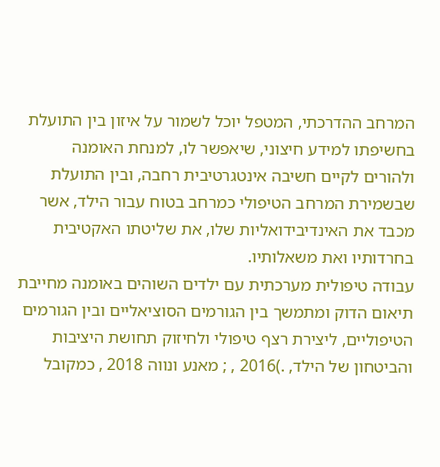המרחב ההדרכתי, המטפל יוכל לשמור על איזון בין התועלת בחשיפתו למידע חיצוני, שיאפשר לו, למנחת האומנה ולהורים לקיים חשיבה אינטגרטיבית רחבה, ובין התועלת שבשמירת המרחב הטיפולי כמרחב בטוח עבור הילד, אשר מכבד את האינדיבידואליות שלו, את שליטתו האקטיבית בחרדותיו ואת משאלותיו.
עבודה טיפולית מערכתית עם ילדים השוהים באומנה מחייבת תיאום הדוק ומתמשך בין הגורמים הסוציאליים ובין הגורמים הטיפוליים, ליצירת רצף טיפולי ולחיזוק תחושת היציבות והביטחון של הילד, .)2016 , ; מאנע ונווה 2018 , כמקובל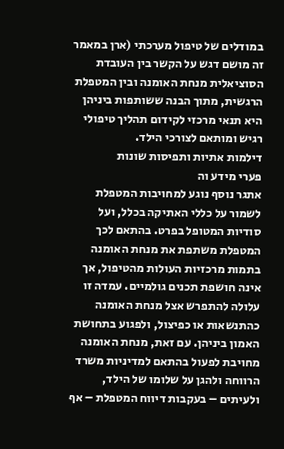במודלים של טיפול מערכתי (ארן במאמר זה מושם דגש על הקשר בין העובדת הסוציאלית מנחת האומנה ובין המטפלת הרגשית, מתוך הבנה ששותפות ביניהן היא תנאי מרכזי לקידום תהליך טיפולי רגיש ומותאם לצורכי הילד.
דילמות אתיות ותפיסות שונות
פערי מידע וה
אתגר נוסף נוגע למחויבות המטפלת לשמור על כללי האתיקה בכלל, ועל סודיות המטופל בפרט. בהתאם לכך המטפלת משתפת את מנחת האומנה בתמות מרכזיות העולות מהטיפול, אך אינה חושפת תכנים גולמיים. עמדה זו עלולה להתפרש אצל מנחת האומנה כהתנשאות או כפיצול, ולפגוע בתחושת האמון ביניהן. עם זאת, מנחת האומנה מחויבת לפעול בהתאם למדיניות משרד הרווחה ולהגן על שלומו של הילד, ולעיתים – בעקבות דיווח המטפלת – אף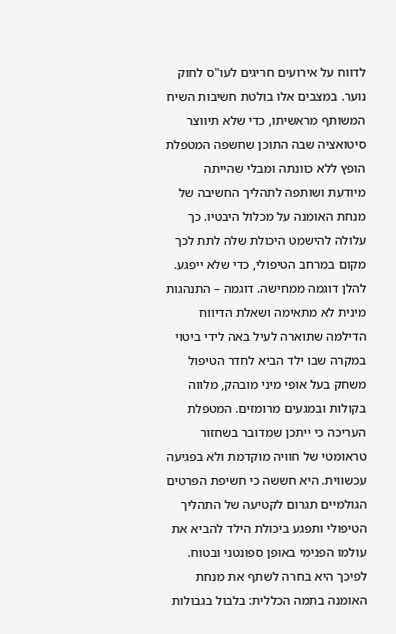לדווח על אירועים חריגים לעו"ס לחוק נוער. במצבים אלו בולטת חשיבות השיח המשותף מראשיתו, כדי שלא תיווצר סיטואציה שבה התוכן שחשפה המטפלת הופץ ללא כוונתה ומבלי שהייתה מיודעת ושותפה לתהליך החשיבה של מנחת האומנה על מכלול היבטיו. כך עלולה להישמט היכולת שלה לתת לכך מקום במרחב הטיפולי, כדי שלא ייפגע. להלן דוגמה ממחישה. דוגמה – התנהגות מינית לא מתאימה ושאלת הדיווח הדילמה שתוארה לעיל באה לידי ביטוי במקרה שבו ילד הביא לחדר הטיפול משחק בעל אופי מיני מובהק, מלווה בקולות ובמגעים מרומזים. המטפלת העריכה כי ייתכן שמדובר בשחזור טראומטי של חוויה מוקדמת ולא בפגיעה עכשווית. היא חששה כי חשיפת הפרטים הגולמיים תגרום לקטיעה של התהליך הטיפולי ותפגע ביכולת הילד להביא את עולמו הפנימי באופן ספונטני ובטוח. לפיכך היא בחרה לשתף את מנחת האומנה בתמה הכללית: בלבול בגבולות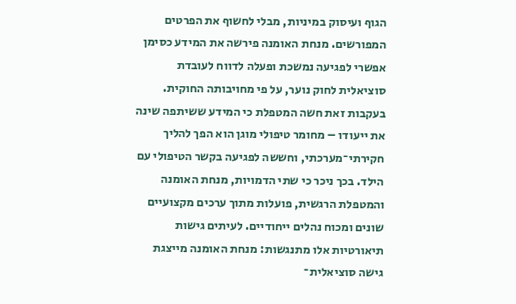הגוף ועיסוק במיניות, מבלי לחשוף את הפרטים המפורשים. מנחת האומנה פירשה את המידע כסימן אפשרי לפגיעה נמשכת ופעלה לדווח לעובדת סוציאלית לחוק נוער, על פי מחויבותה החוקית. בעקבות זאת חשה המטפלת כי המידע ששיתפה שינה את ייעודו – מחומר טיפולי מוגן הוא הפך להליך חקירתי־מערכתי, וחששה לפגיעה בקשר הטיפולי עם הילד. בכך ניכר כי שתי הדמויות, מנחת האומנה והמטפלת הרגשית, פועלות מתוך ערכים מקצועיים שונים ומכוח נהלים ייחודיים. לעיתים גישות תיאורטיות אלו מתנגשות: מנחת האומנה מייצגת גישה סוציאלית־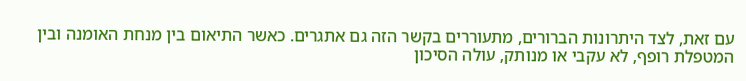עם זאת, לצד היתרונות הברורים, מתעוררים בקשר הזה גם אתגרים. כאשר התיאום בין מנחת האומנה ובין המטפלת רופף, לא עקבי או מנותק, עולה הסיכון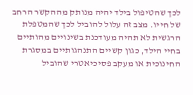לכך שהטיפול בילד יהיה מנותק מההקשר הרחב של חייו. מצב זה עלול להוביל לכך שהמטפלת הרגשית לא תהיה מעודכנת בשינויים מהותיים בחיי הילד, כגון קשיים התנהגותיים במסגרת החינוכית או מעקב פסיכיאטרי שהוביל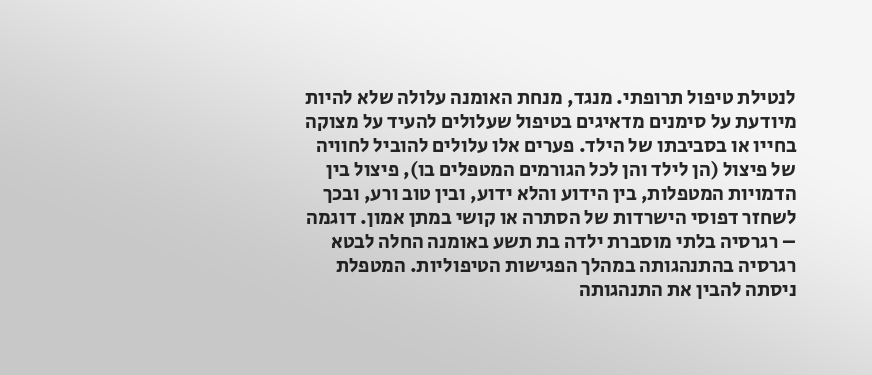לנטילת טיפול תרופתי. מנגד, מנחת האומנה עלולה שלא להיות מיודעת על סימנים מדאיגים בטיפול שעלולים להעיד על מצוקה בחייו או בסביבתו של הילד. פערים אלו עלולים להוביל לחוויה של פיצול (הן לילד והן לכל הגורמים המטפלים בו), פיצול בין הדמויות המטפלות, בין הידוע והלא ידוע, ובין טוב ורע, ובכך לשחזר דפוסי הישרדות של הסתרה או קושי במתן אמון. דוגמה – רגרסיה בלתי מוסברת ילדה בת תשע באומנה החלה לבטא רגרסיה בהתנהגותה במהלך הפגישות הטיפוליות. המטפלת ניסתה להבין את התנהגותה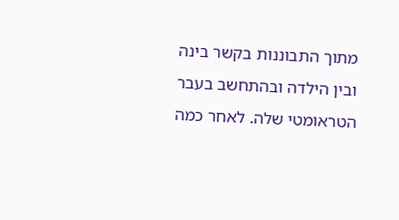מתוך התבוננות בקשר בינה ובין הילדה ובהתחשב בעבר הטראומטי שלה. לאחר כמה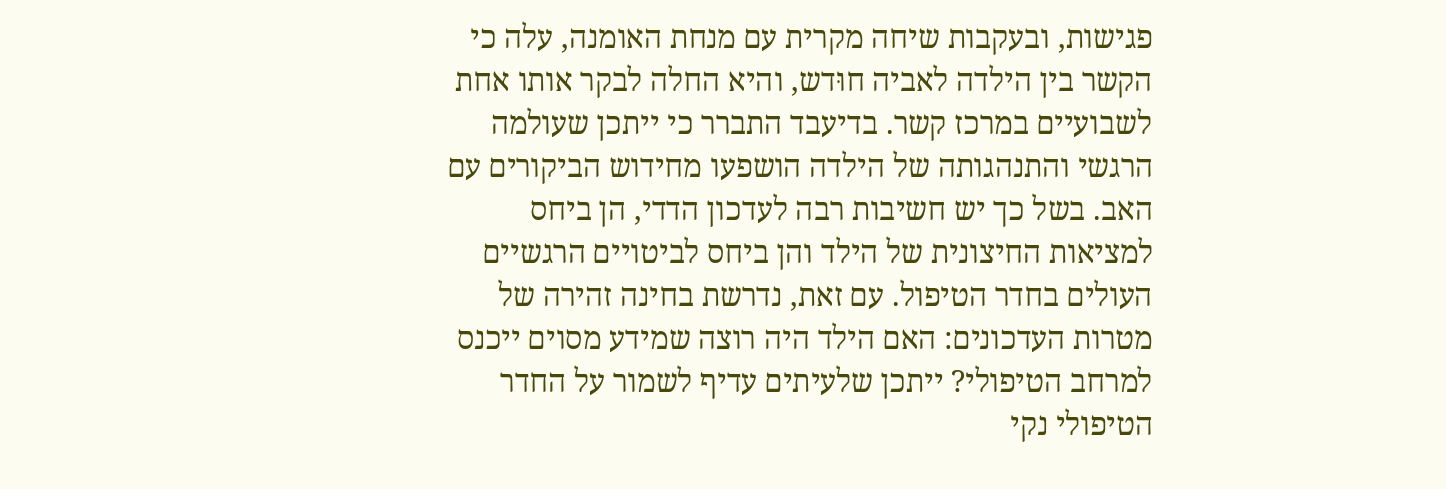פגישות, ובעקבות שיחה מקרית עם מנחת האומנה, עלה כי הקשר בין הילדה לאביה חוּדש, והיא החלה לבקר אותו אחת לשבועיים במרכז קשר. בדיעבד התברר כי ייתכן שעולמה הרגשי והתנהגותה של הילדה הושפעו מחידוש הביקורים עם האב. בשל כך יש חשיבות רבה לעדכון הדדי, הן ביחס למציאות החיצונית של הילד והן ביחס לביטויים הרגשיים העולים בחדר הטיפול. עם זאת, נדרשת בחינה זהירה של מטרות העדכונים: האם הילד היה רוצה שמידע מסוים ייכנס למרחב הטיפולי? ייתכן שלעיתים עדיף לשמור על החדר הטיפולי נקי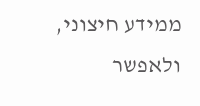ממידע חיצוני, ולאפשר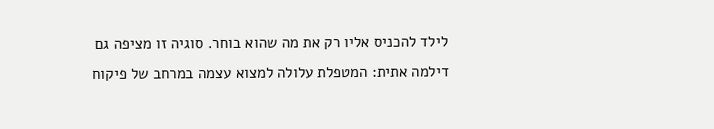לילד להכניס אליו רק את מה שהוא בוחר. סוגיה זו מציפה גם דילמה אתית: המטפלת עלולה למצוא עצמה במרחב של פיקוח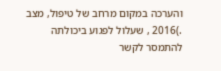והערכה במקום מרחב של טיפול, מצב .)2016 , שעלול לפגוע ביכולתה להתמסר לקשר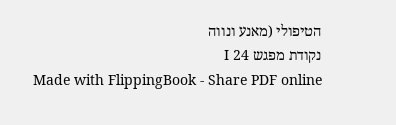הטיפולי (מאנע ונווה
נקודת מפגש I 24
Made with FlippingBook - Share PDF online